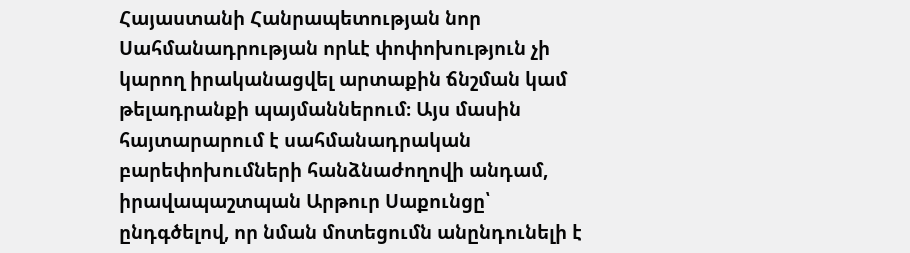Հայաստանի Հանրապետության նոր Սահմանադրության որևէ փոփոխություն չի կարող իրականացվել արտաքին ճնշման կամ թելադրանքի պայմաններում։ Այս մասին հայտարարում է սահմանադրական բարեփոխումների հանձնաժողովի անդամ, իրավապաշտպան Արթուր Սաքունցը՝ ընդգծելով, որ նման մոտեցումն անընդունելի է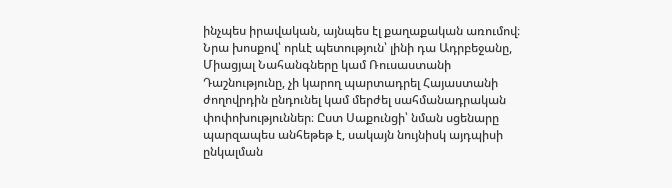ինչպես իրավական, այնպես էլ քաղաքական առումով։
Նրա խոսքով՝ որևէ պետություն՝ լինի դա Ադրբեջանը, Միացյալ Նահանգները կամ Ռուսաստանի Դաշնությունը, չի կարող պարտադրել Հայաստանի ժողովրդին ընդունել կամ մերժել սահմանադրական փոփոխություններ։ Ըստ Սաքունցի՝ նման սցենարը պարզապես անհեթեթ է, սակայն նույնիսկ այդպիսի ընկալման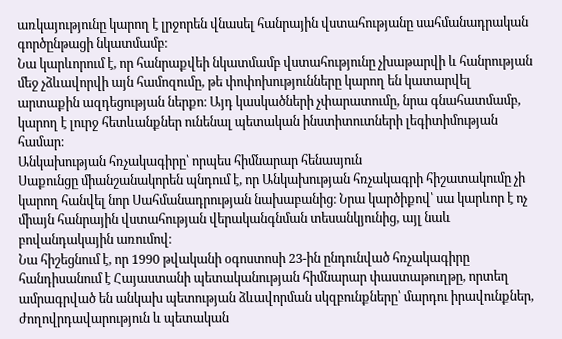առկայությունը կարող է լրջորեն վնասել հանրային վստահությանը սահմանադրական գործընթացի նկատմամբ։
Նա կարևորում է, որ հանրաքվեի նկատմամբ վստահությունը չխաթարվի և հանրության մեջ չձևավորվի այն համոզումը, թե փոփոխությունները կարող են կատարվել արտաքին ազդեցության ներքո։ Այդ կասկածների չփարատումը, նրա գնահատմամբ, կարող է լուրջ հետևանքներ ունենալ պետական ինստիտուտների լեգիտիմության համար։
Անկախության հռչակագիրը՝ որպես հիմնարար հենասյուն
Սաքունցը միանշանակորեն պնդում է, որ Անկախության հռչակագրի հիշատակումը չի կարող հանվել նոր Սահմանադրության նախաբանից։ Նրա կարծիքով՝ սա կարևոր է ոչ միայն հանրային վստահության վերականգնման տեսանկյունից, այլ նաև բովանդակային առումով։
Նա հիշեցնում է, որ 1990 թվականի օգոստոսի 23-ին ընդունված հռչակագիրը հանդիսանում է Հայաստանի պետականության հիմնարար փաստաթուղթը, որտեղ ամրագրված են անկախ պետության ձևավորման սկզբունքները՝ մարդու իրավունքներ, ժողովրդավարություն և պետական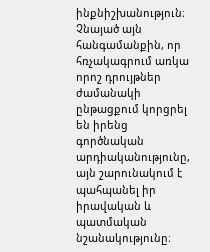ինքնիշխանություն։
Չնայած այն հանգամանքին, որ հռչակագրում առկա որոշ դրույթներ ժամանակի ընթացքում կորցրել են իրենց գործնական արդիականությունը, այն շարունակում է պահպանել իր իրավական և պատմական նշանակությունը։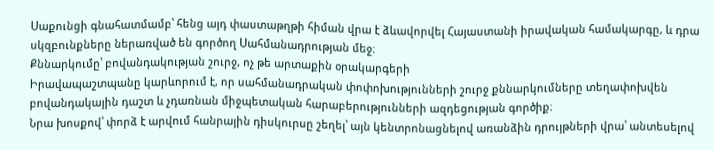Սաքունցի գնահատմամբ՝ հենց այդ փաստաթղթի հիման վրա է ձևավորվել Հայաստանի իրավական համակարգը, և դրա սկզբունքները ներառված են գործող Սահմանադրության մեջ։
Քննարկումը՝ բովանդակության շուրջ, ոչ թե արտաքին օրակարգերի
Իրավապաշտպանը կարևորում է, որ սահմանադրական փոփոխությունների շուրջ քննարկումները տեղափոխվեն բովանդակային դաշտ և չդառնան միջպետական հարաբերությունների ազդեցության գործիք։
Նրա խոսքով՝ փորձ է արվում հանրային դիսկուրսը շեղել՝ այն կենտրոնացնելով առանձին դրույթների վրա՝ անտեսելով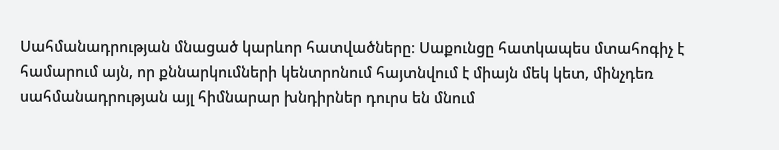Սահմանադրության մնացած կարևոր հատվածները։ Սաքունցը հատկապես մտահոգիչ է համարում այն, որ քննարկումների կենտրոնում հայտնվում է միայն մեկ կետ, մինչդեռ սահմանադրության այլ հիմնարար խնդիրներ դուրս են մնում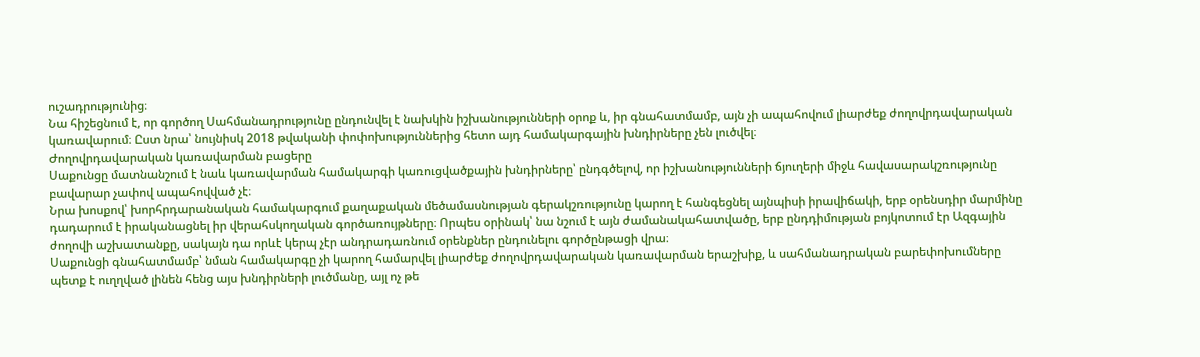ուշադրությունից։
Նա հիշեցնում է, որ գործող Սահմանադրությունը ընդունվել է նախկին իշխանությունների օրոք և, իր գնահատմամբ, այն չի ապահովում լիարժեք ժողովրդավարական կառավարում։ Ըստ նրա՝ նույնիսկ 2018 թվականի փոփոխություններից հետո այդ համակարգային խնդիրները չեն լուծվել։
Ժողովրդավարական կառավարման բացերը
Սաքունցը մատնանշում է նաև կառավարման համակարգի կառուցվածքային խնդիրները՝ ընդգծելով, որ իշխանությունների ճյուղերի միջև հավասարակշռությունը բավարար չափով ապահովված չէ։
Նրա խոսքով՝ խորհրդարանական համակարգում քաղաքական մեծամասնության գերակշռությունը կարող է հանգեցնել այնպիսի իրավիճակի, երբ օրենսդիր մարմինը դադարում է իրականացնել իր վերահսկողական գործառույթները։ Որպես օրինակ՝ նա նշում է այն ժամանակահատվածը, երբ ընդդիմության բոյկոտում էր Ազգային ժողովի աշխատանքը, սակայն դա որևէ կերպ չէր անդրադառնում օրենքներ ընդունելու գործընթացի վրա։
Սաքունցի գնահատմամբ՝ նման համակարգը չի կարող համարվել լիարժեք ժողովրդավարական կառավարման երաշխիք, և սահմանադրական բարեփոխումները պետք է ուղղված լինեն հենց այս խնդիրների լուծմանը, այլ ոչ թե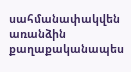սահմանափակվեն առանձին քաղաքականապես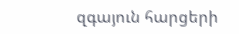զգայուն հարցերի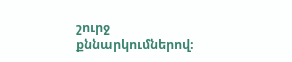շուրջ քննարկումներով։